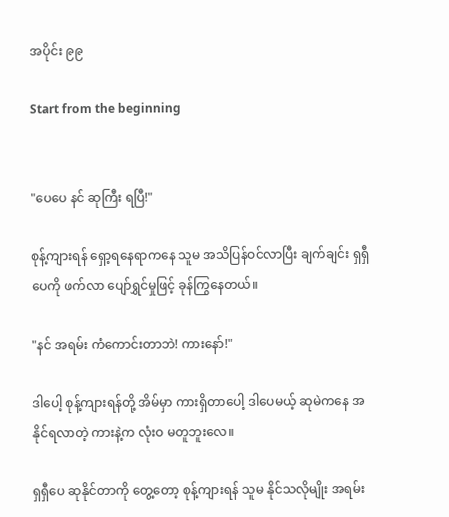အပိုင်း ၉၉

Start from the beginning


"ပေပေ နင် ဆုကြီး ရပြီ!"

စုန့်ကျားရန် ရှော့ရနေရာကနေ သူမ အသိပြန်ဝင်လာပြီး ချက်ချင်း ရှရှီပေကို ဖက်လာ ပျော်ရွှင်မှုဖြင့် ခုန်ကြွနေတယ်။

"နင် အရမ်း ကံကောင်းတာဘဲ! ကားနော်!"

ဒါပေါ့ စုန့်ကျားရန်တို့ အိမ်မှာ ကားရှိတာပေါ့ ဒါပေမယ့် ဆုမဲကနေ အနိုင်ရလာတဲ့ ကားနဲ့က လုံးဝ မတူဘူးလေ။

ရှရှီပေ ဆုနိုင်တာကို တွေ့တော့ စုန့်ကျားရန် သူမ နိုင်သလိုမျိုး အရမ်း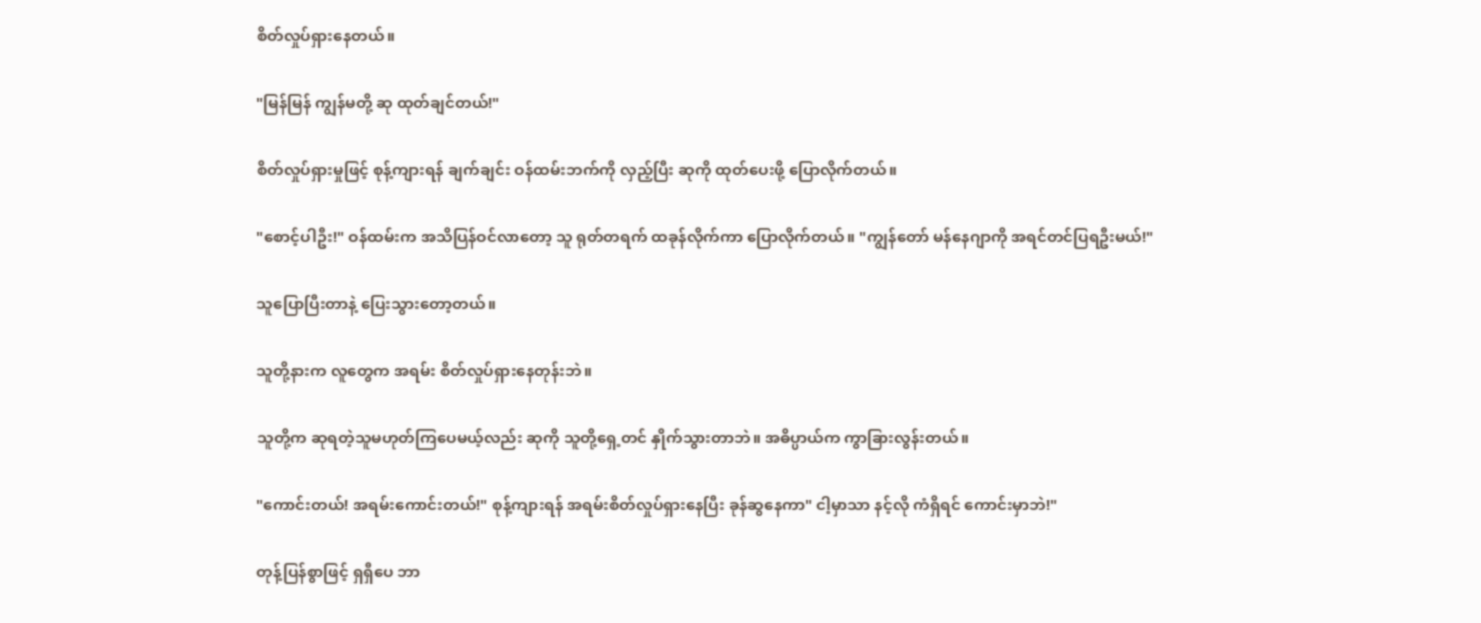စိတ်လှုပ်ရှားနေတယ်။

"မြန်မြန် ကျွန်မတို့ ဆု ထုတ်ချင်တယ်!"

စိတ်လှုပ်ရှားမှုဖြင့် စုန့်ကျားရန် ချက်ချင်း ဝန်ထမ်းဘက်ကို လှည့်ပြီး ဆုကို ထုတ်ပေးဖို့ ပြောလိုက်တယ်။

"စောင့်ပါဦး!" ဝန်ထမ်းက အသိပြန်ဝင်လာတော့ သူ ရုတ်တရက် ထခုန်လိုက်ကာ ပြောလိုက်တယ်။ "ကျွန်တော် မန်နေဂျာကို အရင်တင်ပြရဦးမယ်!"

သူပြောပြီးတာနဲ့ ပြေးသွားတော့တယ်။

သူတို့နားက လူတွေက အရမ်း စိတ်လှုပ်ရှားနေတုန်းဘဲ။

သူတို့က ဆုရတဲ့သူမဟုတ်ကြပေမယ့်လည်း ဆုကို သူတို့ရှေ့တင် နှိုက်သွားတာဘဲ။ အဓိပ္ပာယ်က ကွာခြားလွန်းတယ်။

"ကောင်းတယ်! အရမ်းကောင်းတယ်!" စုန့်ကျားရန် အရမ်းစိတ်လှုပ်ရှားနေပြီး ခုန်ဆွနေကာ" ငါ့မှာသာ နင့်လို ကံရှိရင် ကောင်းမှာဘဲ!"

တုန့်ပြန်စွာဖြင့် ရှရှီပေ ဘာ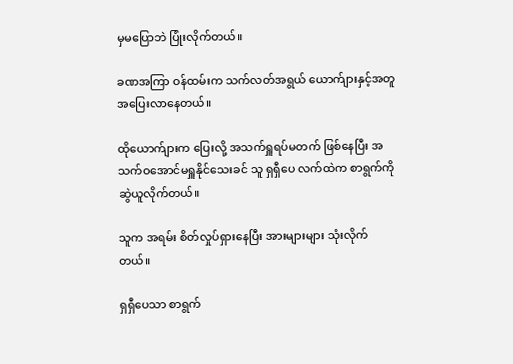မှမပြောဘဲ ပြုံးလိုက်တယ်။

ခဏအကြာ ဝန်ထမ်းက သက်လတ်အရွယ် ယောက်ျားနှင့်အတူ အပြေးလာနေတယ်။

ထိုယောက်ျားက ပြေးလို့ အသက်ရှူရပ်မတက် ဖြစ်နေပြီး အသက်ဝအောင်မရှူနိုင်သေးခင် သူ ရှရှီပေ လက်ထဲက စာရွက်ကို ဆွဲယူလိုက်တယ်။

သူက အရမ်း စိတ်လှုပ်ရှားနေပြီး အားများများ သုံးလိုက်တယ်။

ရှရှီပေသာ စာရွက်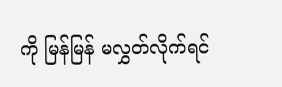ကို မြန်မြန် မလွှတ်လိုက်ရင်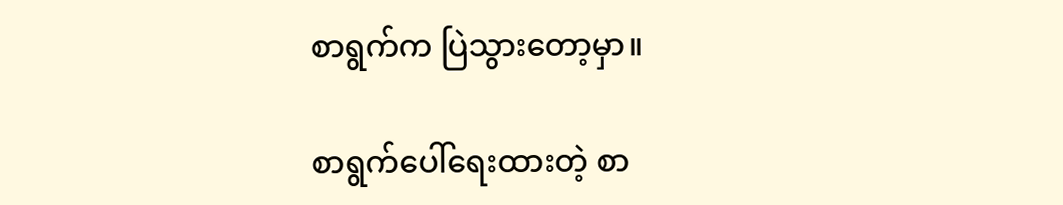စာရွက်က ပြဲသွားတော့မှာ။

စာရွက်ပေါ်ရေးထားတဲ့ စာ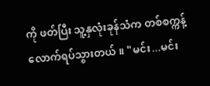ကို ဖတ်ပြီး သူ့နှလုံးခုန်သံက တစ်စက္ကန့်လောက်ရပ်သွားတယ်။ "မင်း...မင်း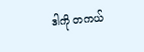ဒါကို တကယ်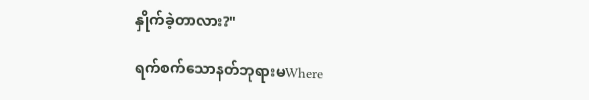နှိုက်ခဲ့တာလား?"

ရက်စက်သောနတ်ဘုရားမWhere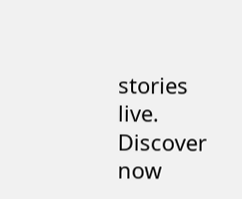stories live. Discover now